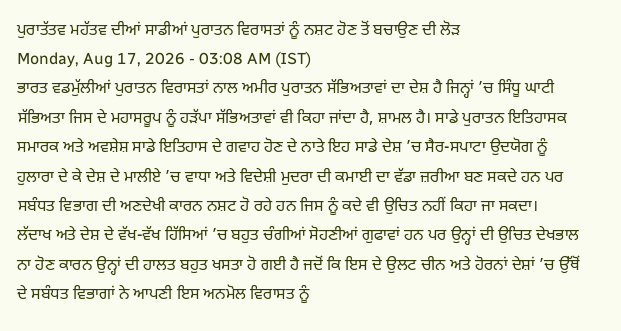ਪੁਰਾਤੱਤਵ ਮਹੱਤਵ ਦੀਆਂ ਸਾਡੀਆਂ ਪੁਰਾਤਨ ਵਿਰਾਸਤਾਂ ਨੂੰ ਨਸ਼ਟ ਹੋਣ ਤੋਂ ਬਚਾਉਣ ਦੀ ਲੋੜ
Monday, Aug 17, 2026 - 03:08 AM (IST)
ਭਾਰਤ ਵਡਮੁੱਲੀਆਂ ਪੁਰਾਤਨ ਵਿਰਾਸਤਾਂ ਨਾਲ ਅਮੀਰ ਪੁਰਾਤਨ ਸੱਭਿਅਤਾਵਾਂ ਦਾ ਦੇਸ਼ ਹੈ ਜਿਨ੍ਹਾਂ ’ਚ ਸਿੰਧੂ ਘਾਟੀ ਸੱਭਿਅਤਾ ਜਿਸ ਦੇ ਮਹਾਸਰੂਪ ਨੂੰ ਹੜੱਪਾ ਸੱਭਿਅਤਾਵਾਂ ਵੀ ਕਿਹਾ ਜਾਂਦਾ ਹੈ, ਸ਼ਾਮਲ ਹੈ। ਸਾਡੇ ਪੁਰਾਤਨ ਇਤਿਹਾਸਕ ਸਮਾਰਕ ਅਤੇ ਅਵਸ਼ੇਸ਼ ਸਾਡੇ ਇਤਿਹਾਸ ਦੇ ਗਵਾਹ ਹੋਣ ਦੇ ਨਾਤੇ ਇਹ ਸਾਡੇ ਦੇਸ਼ ’ਚ ਸੈਰ-ਸਪਾਟਾ ਉਦਯੋਗ ਨੂੰ ਹੁਲਾਰਾ ਦੇ ਕੇ ਦੇਸ਼ ਦੇ ਮਾਲੀਏ ’ਚ ਵਾਧਾ ਅਤੇ ਵਿਦੇਸ਼ੀ ਮੁਦਰਾ ਦੀ ਕਮਾਈ ਦਾ ਵੱਡਾ ਜ਼ਰੀਆ ਬਣ ਸਕਦੇ ਹਨ ਪਰ ਸਬੰਧਤ ਵਿਭਾਗ ਦੀ ਅਣਦੇਖੀ ਕਾਰਨ ਨਸ਼ਟ ਹੋ ਰਹੇ ਹਨ ਜਿਸ ਨੂੰ ਕਦੇ ਵੀ ਉਚਿਤ ਨਹੀਂ ਕਿਹਾ ਜਾ ਸਕਦਾ।
ਲੱਦਾਖ ਅਤੇ ਦੇਸ਼ ਦੇ ਵੱਖ-ਵੱਖ ਹਿੱਸਿਆਂ ’ਚ ਬਹੁਤ ਚੰਗੀਆਂ ਸੋਹਣੀਆਂ ਗੁਫਾਵਾਂ ਹਨ ਪਰ ਉਨ੍ਹਾਂ ਦੀ ਉਚਿਤ ਦੇਖਭਾਲ ਨਾ ਹੋਣ ਕਾਰਨ ਉਨ੍ਹਾਂ ਦੀ ਹਾਲਤ ਬਹੁਤ ਖਸਤਾ ਹੋ ਗਈ ਹੈ ਜਦੋਂ ਕਿ ਇਸ ਦੇ ਉਲਟ ਚੀਨ ਅਤੇ ਹੋਰਨਾਂ ਦੇਸ਼ਾਂ ’ਚ ਉੱਥੋਂ ਦੇ ਸਬੰਧਤ ਵਿਭਾਗਾਂ ਨੇ ਆਪਣੀ ਇਸ ਅਨਮੋਲ ਵਿਰਾਸਤ ਨੂੰ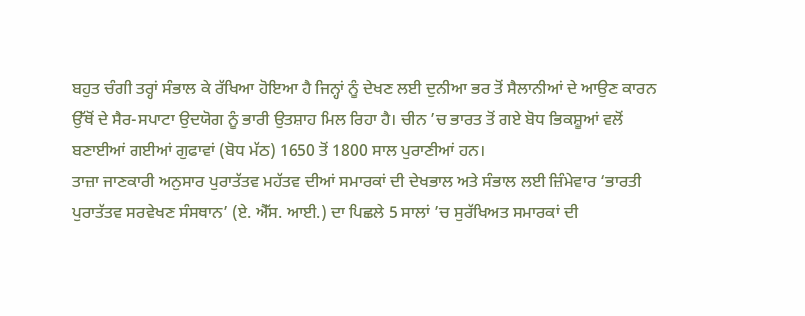ਬਹੁਤ ਚੰਗੀ ਤਰ੍ਹਾਂ ਸੰਭਾਲ ਕੇ ਰੱਖਿਆ ਹੋਇਆ ਹੈ ਜਿਨ੍ਹਾਂ ਨੂੰ ਦੇਖਣ ਲਈ ਦੁਨੀਆ ਭਰ ਤੋਂ ਸੈਲਾਨੀਆਂ ਦੇ ਆਉਣ ਕਾਰਨ ਉੱਥੋਂ ਦੇ ਸੈਰ-ਸਪਾਟਾ ਉਦਯੋਗ ਨੂੰ ਭਾਰੀ ਉਤਸ਼ਾਹ ਮਿਲ ਰਿਹਾ ਹੈ। ਚੀਨ ’ਚ ਭਾਰਤ ਤੋਂ ਗਏ ਬੋਧ ਭਿਕਸ਼ੂਆਂ ਵਲੋਂ ਬਣਾਈਆਂ ਗਈਆਂ ਗੁਫਾਵਾਂ (ਬੋਧ ਮੱਠ) 1650 ਤੋਂ 1800 ਸਾਲ ਪੁਰਾਣੀਆਂ ਹਨ।
ਤਾਜ਼ਾ ਜਾਣਕਾਰੀ ਅਨੁਸਾਰ ਪੁਰਾਤੱਤਵ ਮਹੱਤਵ ਦੀਆਂ ਸਮਾਰਕਾਂ ਦੀ ਦੇਖਭਾਲ ਅਤੇ ਸੰਭਾਲ ਲਈ ਜ਼ਿੰਮੇਵਾਰ ‘ਭਾਰਤੀ ਪੁਰਾਤੱਤਵ ਸਰਵੇਖਣ ਸੰਸਥਾਨ’ (ਏ. ਐੱਸ. ਆਈ.) ਦਾ ਪਿਛਲੇ 5 ਸਾਲਾਂ ’ਚ ਸੁਰੱਖਿਅਤ ਸਮਾਰਕਾਂ ਦੀ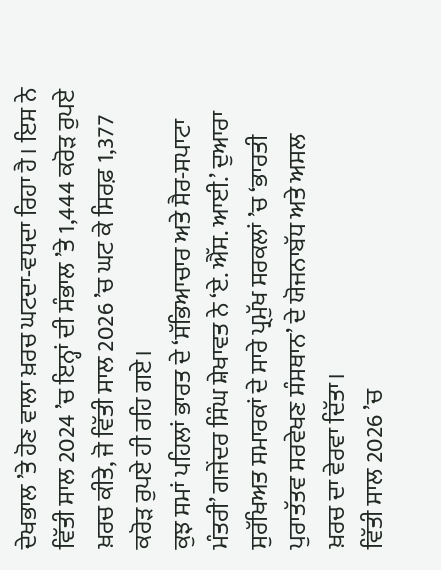ਦੇਖਭਾਲ ’ਤੇ ਹੋਣ ਵਾਲਾ ਖ਼ਰਚ ਘਟਦਾ-ਵਧਦਾ ਰਿਹਾ ਹੈ। ਇਸ ਨੇ ਵਿੱਤੀ ਸਾਲ 2024 ’ਚ ਇਨ੍ਹਾਂ ਦੀ ਸੰਭਾਲ ’ਤੇ 1,444 ਕਰੋੜ ਰੁਪਏ ਖ਼ਰਚ ਕੀਤੇ, ਜੋ ਵਿੱਤੀ ਸਾਲ 2026 ’ਚ ਘਟ ਕੇ ਸਿਰਫ਼ 1,377 ਕਰੋੜ ਰੁਪਏ ਹੀ ਰਹਿ ਗਏ।
ਕੁਝ ਸਮਾਂ ਪਹਿਲਾਂ ਭਾਰਤ ਦੇ ‘ਸੱਭਿਆਚਾਰ ਅਤੇ ਸੈਰ-ਸਪਾਟਾ ਮੰਤਰੀ’ ਗਜੇਂਦਰ ਸਿੰਘ ਸ਼ੇਖਾਵਤ ਨੇ ‘ਏ. ਐੱਸ. ਆਈ.’ ਦੁਆਰਾ ਸੁਰੱਖਿਅਤ ਸਮਾਰਕਾਂ ਦੇ ਸਾਰੇ ਪ੍ਰਮੁੱਖ ਸਰਕਲਾਂ ’ਚ ‘ਭਾਰਤੀ ਪੁਰਾਤੱਤਵ ਸਰਵੇਖਣ ਸੰਸਥਾਨ’ ਦੇ ਯੋਜਨਾਬੱਧ ਅਤੇ ਅਸਲ ਖ਼ਰਚ ਦਾ ਵੇਰਵਾ ਦਿੱਤਾ।
ਵਿੱਤੀ ਸਾਲ 2026 ’ਚ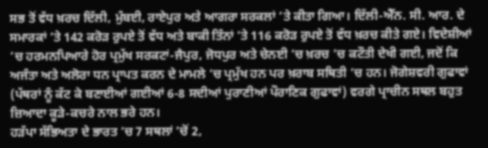ਸਭ ਤੋਂ ਵੱਧ ਖ਼ਰਚ ਦਿੱਲੀ, ਮੁੰਬਈ, ਰਾਏਪੁਰ ਅਤੇ ਆਗਰਾ ਸਰਕਲਾਂ ’ਤੇ ਕੀਤਾ ਗਿਆ। ਦਿੱਲੀ-ਐੱਨ. ਸੀ. ਆਰ. ਦੇ ਸਮਾਰਕਾਂ ’ਤੇ 142 ਕਰੋੜ ਰੁਪਏ ਤੋਂ ਵੱਧ ਅਤੇ ਬਾਕੀ ਤਿੰਨਾਂ ’ਤੇ 116 ਕਰੋੜ ਰੁਪਏ ਤੋਂ ਵੱਧ ਖ਼ਰਚ ਕੀਤੇ ਗਏ। ਵਿਦੇਸ਼ੀਆਂ ’ਚ ਹਰਮਨਪਿਆਰੇ ਹੋਰ ਪ੍ਰਮੁੱਖ ਸਰਕਟਾਂ-ਜੈਪੁਰ, ਜੋਧਪੁਰ ਅਤੇ ਚੇਨਈ ’ਚ ਖ਼ਰਚ ’ਚ ਕਟੌਤੀ ਦੇਖੀ ਗਈ, ਜਦੋਂ ਕਿ ਅਜੰਤਾ ਅਤੇ ਅਲੋਰਾ ਧਨ ਪ੍ਰਾਪਤ ਕਰਨ ਦੇ ਮਾਮਲੇ ’ਚ ਪ੍ਰਮੁੱਖ ਹਨ ਪਰ ਖ਼ਰਾਬ ਸਥਿਤੀ ’ਚ ਹਨ। ਜੋਗੇਸ਼ਵਰੀ ਗੁਫਾਵਾਂ (ਪੱਥਰਾਂ ਨੂੰ ਕੱਟ ਕੇ ਬਣਾਈਆਂ ਗਈਆਂ 6-8 ਸਦੀਆਂ ਪੁਰਾਣੀਆਂ ਪੌਰਾਣਿਕ ਗੁਫਾਵਾਂ) ਵਰਗੇ ਪ੍ਰਾਚੀਨ ਸਥਲ ਬਹੁਤ ਜ਼ਿਆਦਾ ਕੂੜੇ-ਕਚਰੇ ਨਾਲ ਭਰੇ ਹਨ।
ਹੜੱਪਾ ਸੱਭਿਅਤਾ ਦੇ ਭਾਰਤ ’ਚ 7 ਸਥਲਾਂ ’ਚੋਂ 2,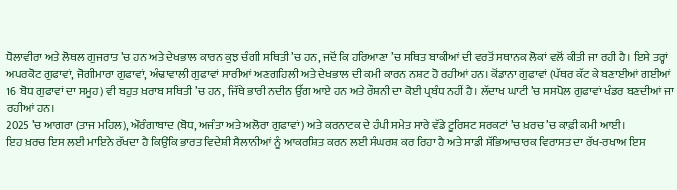ਧੋਲਾਵੀਰਾ ਅਤੇ ਲੋਥਲ ਗੁਜਰਾਤ ’ਚ ਹਨ ਅਤੇ ਦੇਖਭਾਲ ਕਾਰਨ ਕੁਝ ਚੰਗੀ ਸਥਿਤੀ ’ਚ ਹਨ, ਜਦੋਂ ਕਿ ਹਰਿਆਣਾ ’ਚ ਸਥਿਤ ਬਾਕੀਆਂ ਦੀ ਵਰਤੋਂ ਸਥਾਨਕ ਲੋਕਾਂ ਵਲੋਂ ਕੀਤੀ ਜਾ ਰਹੀ ਹੈ। ਇਸੇ ਤਰ੍ਹਾਂ ਅਪਰਕੋਟ ਗੁਫਾਵਾਂ, ਜੋਗੀਮਾਰਾ ਗੁਫਾਵਾਂ, ਅੰਢਾਵਾਲੀ ਗੁਫਾਵਾਂ ਸਾਰੀਆਂ ਅਣਗਹਿਲੀ ਅਤੇ ਦੇਖਭਾਲ ਦੀ ਕਮੀ ਕਾਰਨ ਨਸ਼ਟ ਹੋ ਰਹੀਆਂ ਹਨ। ਕੋਂਡਾਨਾ ਗੁਫਾਵਾਂ (ਪੱਥਰ ਕੱਟ ਕੇ ਬਣਾਈਆਂ ਗਈਆਂ 16 ਬੋਧ ਗੁਫਾਵਾਂ ਦਾ ਸਮੂਹ) ਵੀ ਬਹੁਤ ਖ਼ਰਾਬ ਸਥਿਤੀ ’ਚ ਹਨ, ਜਿੱਥੇ ਭਾਰੀ ਨਦੀਨ ਉੱਗ ਆਏ ਹਨ ਅਤੇ ਰੌਸ਼ਨੀ ਦਾ ਕੋਈ ਪ੍ਰਬੰਧ ਨਹੀਂ ਹੈ। ਲੱਦਾਖ ਘਾਟੀ ’ਚ ਸਸਪੋਲ ਗੁਫਾਵਾਂ ਖੰਡਰ ਬਣਦੀਆਂ ਜਾ ਰਹੀਆਂ ਹਨ।
2025 ’ਚ ਆਗਰਾ (ਤਾਜ ਮਹਿਲ), ਔਰੰਗਾਬਾਦ (ਬੋਧ, ਅਜੰਤਾ ਅਤੇ ਅਲੋਰਾ ਗੁਫਾਵਾਂ) ਅਤੇ ਕਰਨਾਟਕ ਦੇ ਹੰਪੀ ਸਮੇਤ ਸਾਰੇ ਵੱਡੇ ਟੂਰਿਸਟ ਸਰਕਟਾਂ ’ਚ ਖ਼ਰਚ ’ਚ ਕਾਫ਼ੀ ਕਮੀ ਆਈ।
ਇਹ ਖ਼ਰਚ ਇਸ ਲਈ ਮਾਇਨੇ ਰੱਖਦਾ ਹੈ ਕਿਉਂਕਿ ਭਾਰਤ ਵਿਦੇਸ਼ੀ ਸੈਲਾਨੀਆਂ ਨੂੰ ਆਕਰਸ਼ਿਤ ਕਰਨ ਲਈ ਸੰਘਰਸ਼ ਕਰ ਰਿਹਾ ਹੈ ਅਤੇ ਸਾਡੀ ਸੱਭਿਆਚਾਰਕ ਵਿਰਾਸਤ ਦਾ ਰੱਖ-ਰਖਾਅ ਇਸ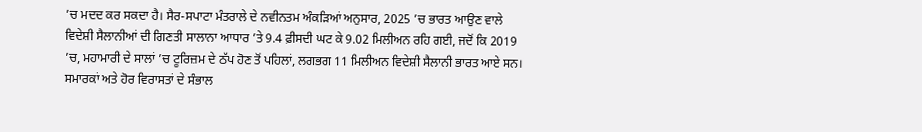’ਚ ਮਦਦ ਕਰ ਸਕਦਾ ਹੈ। ਸੈਰ-ਸਪਾਟਾ ਮੰਤਰਾਲੇ ਦੇ ਨਵੀਨਤਮ ਅੰਕੜਿਆਂ ਅਨੁਸਾਰ, 2025 ’ਚ ਭਾਰਤ ਆਉਣ ਵਾਲੇ ਵਿਦੇਸ਼ੀ ਸੈਲਾਨੀਆਂ ਦੀ ਗਿਣਤੀ ਸਾਲਾਨਾ ਆਧਾਰ ’ਤੇ 9.4 ਫ਼ੀਸਦੀ ਘਟ ਕੇ 9.02 ਮਿਲੀਅਨ ਰਹਿ ਗਈ, ਜਦੋਂ ਕਿ 2019 ’ਚ, ਮਹਾਮਾਰੀ ਦੇ ਸਾਲਾਂ ’ਚ ਟੂਰਿਜ਼ਮ ਦੇ ਠੱਪ ਹੋਣ ਤੋਂ ਪਹਿਲਾਂ, ਲਗਭਗ 11 ਮਿਲੀਅਨ ਵਿਦੇਸ਼ੀ ਸੈਲਾਨੀ ਭਾਰਤ ਆਏ ਸਨ।
ਸਮਾਰਕਾਂ ਅਤੇ ਹੋਰ ਵਿਰਾਸਤਾਂ ਦੇ ਸੰਭਾਲ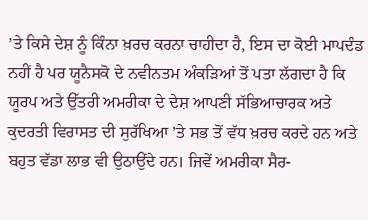’ਤੇ ਕਿਸੇ ਦੇਸ਼ ਨੂੰ ਕਿੰਨਾ ਖ਼ਰਚ ਕਰਨਾ ਚਾਹੀਦਾ ਹੈ, ਇਸ ਦਾ ਕੋਈ ਮਾਪਦੰਡ ਨਹੀਂ ਹੈ ਪਰ ਯੂਨੈਸਕੋ ਦੇ ਨਵੀਨਤਮ ਅੰਕੜਿਆਂ ਤੋਂ ਪਤਾ ਲੱਗਦਾ ਹੈ ਕਿ ਯੂਰਪ ਅਤੇ ਉੱਤਰੀ ਅਮਰੀਕਾ ਦੇ ਦੇਸ਼ ਆਪਣੀ ਸੱਭਿਆਚਾਰਕ ਅਤੇ ਕੁਦਰਤੀ ਵਿਰਾਸਤ ਦੀ ਸੁਰੱਖਿਆ ’ਤੇ ਸਭ ਤੋਂ ਵੱਧ ਖ਼ਰਚ ਕਰਦੇ ਹਨ ਅਤੇ ਬਹੁਤ ਵੱਡਾ ਲਾਭ ਵੀ ਉਠਾਉਂਦੇ ਹਨ। ਜਿਵੇਂ ਅਮਰੀਕਾ ਸੈਰ-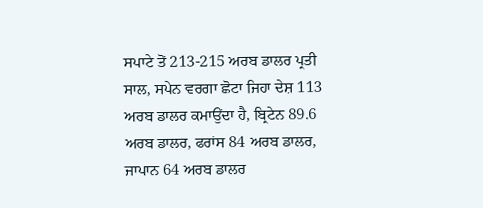ਸਪਾਟੇ ਤੋਂ 213-215 ਅਰਬ ਡਾਲਰ ਪ੍ਰਤੀ ਸਾਲ, ਸਪੇਨ ਵਰਗਾ ਛੋਟਾ ਜਿਹਾ ਦੇਸ਼ 113 ਅਰਬ ਡਾਲਰ ਕਮਾਉਂਦਾ ਹੈ, ਬ੍ਰਿਟੇਨ 89.6 ਅਰਬ ਡਾਲਰ, ਫਰਾਂਸ 84 ਅਰਬ ਡਾਲਰ, ਜਾਪਾਨ 64 ਅਰਬ ਡਾਲਰ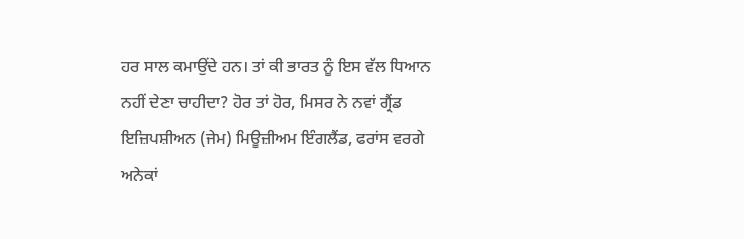ਹਰ ਸਾਲ ਕਮਾਉਂਦੇ ਹਨ। ਤਾਂ ਕੀ ਭਾਰਤ ਨੂੰ ਇਸ ਵੱਲ ਧਿਆਨ ਨਹੀਂ ਦੇਣਾ ਚਾਹੀਦਾ? ਹੋਰ ਤਾਂ ਹੋਰ, ਮਿਸਰ ਨੇ ਨਵਾਂ ਗ੍ਰੈਂਡ ਇਜ਼ਿਪਸ਼ੀਅਨ (ਜੇਮ) ਮਿਊਜ਼ੀਅਮ ਇੰਗਲੈਂਡ, ਫਰਾਂਸ ਵਰਗੇ ਅਨੇਕਾਂ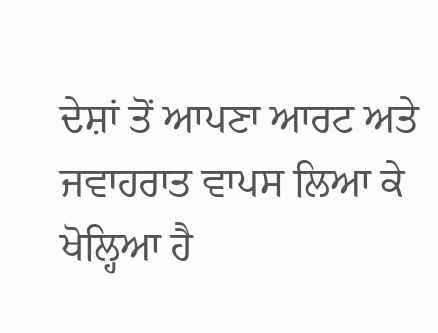ਦੇਸ਼ਾਂ ਤੋਂ ਆਪਣਾ ਆਰਟ ਅਤੇ ਜਵਾਹਰਾਤ ਵਾਪਸ ਲਿਆ ਕੇ ਖੋਲ੍ਹਿਆ ਹੈ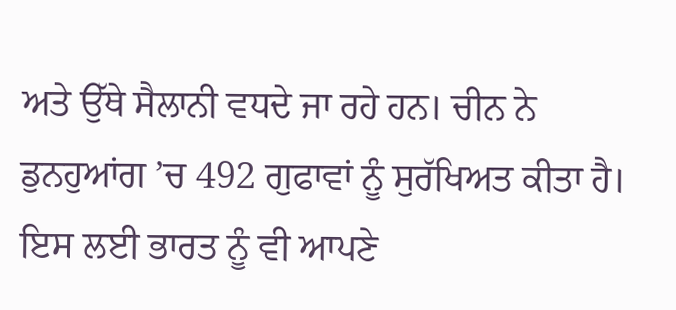ਅਤੇ ਉੱਥੇ ਸੈਲਾਨੀ ਵਧਦੇ ਜਾ ਰਹੇ ਹਨ। ਚੀਨ ਨੇ ਡੁਨਹੁਆਂਗ ’ਚ 492 ਗੁਫਾਵਾਂ ਨੂੰ ਸੁਰੱਖਿਅਤ ਕੀਤਾ ਹੈ।
ਇਸ ਲਈ ਭਾਰਤ ਨੂੰ ਵੀ ਆਪਣੇ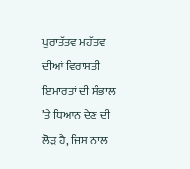ਪੁਰਾਤੱਤਵ ਮਹੱਤਵ ਦੀਆਂ ਵਿਰਾਸਤੀ ਇਮਾਰਤਾਂ ਦੀ ਸੰਭਾਲ ’ਤੇ ਧਿਆਨ ਦੇਣ ਦੀ ਲੋੜ ਹੈ, ਜਿਸ ਨਾਲ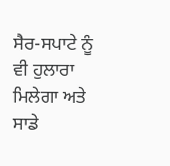ਸੈਰ-ਸਪਾਟੇ ਨੂੰ ਵੀ ਹੁਲਾਰਾ ਮਿਲੇਗਾ ਅਤੇ ਸਾਡੇ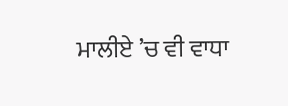ਮਾਲੀਏ ’ਚ ਵੀ ਵਾਧਾ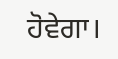ਹੋਵੇਗਾ।